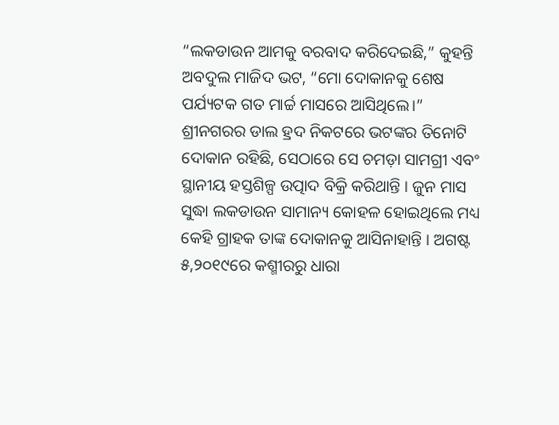“ଲକଡାଉନ ଆମକୁ ବରବାଦ କରିଦେଇଛି,” କୁହନ୍ତି ଅବଦୁଲ ମାଜିଦ ଭଟ, “ମୋ ଦୋକାନକୁ ଶେଷ ପର୍ଯ୍ୟଟକ ଗତ ମାର୍ଚ୍ଚ ମାସରେ ଆସିଥିଲେ।”
ଶ୍ରୀନଗରର ଡାଲ ହ୍ରଦ ନିକଟରେ ଭଟଙ୍କର ତିନୋଟି ଦୋକାନ ରହିଛି, ସେଠାରେ ସେ ଚମଡ଼ା ସାମଗ୍ରୀ ଏବଂ ସ୍ଥାନୀୟ ହସ୍ତଶିଳ୍ପ ଉତ୍ପାଦ ବିକ୍ରି କରିଥାନ୍ତି । ଜୁନ ମାସ ସୁଦ୍ଧା ଲକଡାଉନ ସାମାନ୍ୟ କୋହଳ ହୋଇଥିଲେ ମଧ୍ୟ କେହି ଗ୍ରାହକ ତାଙ୍କ ଦୋକାନକୁ ଆସିନାହାନ୍ତି । ଅଗଷ୍ଟ ୫,୨୦୧୯ରେ କଶ୍ମୀରରୁ ଧାରା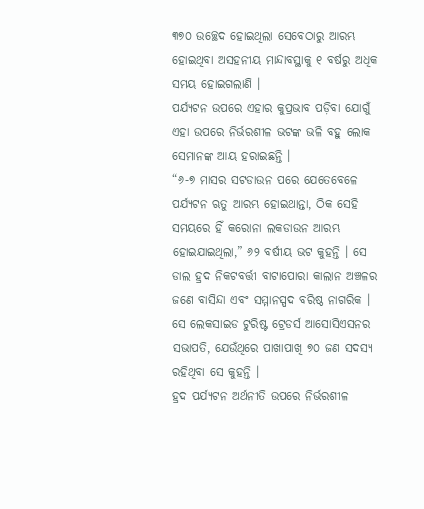୩୭୦ ଉଚ୍ଛେଦ ହୋଇଥିଲା ସେବେଠାରୁ ଆରମ୍ଭ ହୋଇଥିବା ଅସହନୀୟ ମାନ୍ଦାବସ୍ଥାକୁ ୧ ବର୍ଷରୁ ଅଧିକ ସମୟ ହୋଇଗଲାଣି ।
ପର୍ଯ୍ୟଟନ ଉପରେ ଏହାର କୁପ୍ରଭାବ ପଡ଼ିବା ଯୋଗୁଁ ଏହା ଉପରେ ନିର୍ଭରଶୀଳ ଭଟଙ୍କ ଭଳି ବହୁ ଲୋକ ସେମାନଙ୍କ ଆୟ ହରାଇଛନ୍ତି ।
“୬-୭ ମାସର ସଟଡାଉନ ପରେ ଯେତେବେଳେ ପର୍ଯ୍ୟଟନ ଋତୁ ଆରମ୍ଭ ହୋଇଥାନ୍ତା, ଠିକ ସେହି ସମୟରେ ହିଁ କରୋନା ଲକଡାଉନ ଆରମ୍ଭ ହୋଇଯାଇଥିଲା,” ୬୨ ବର୍ଷୀୟ ଭଟ କୁହନ୍ତି । ସେ ଡାଲ ହ୍ରଦ ନିକଟବର୍ତ୍ତୀ ବାଟାପୋରା କାଲାନ ଅଞ୍ଚଳର ଜଣେ ବାସିନ୍ଦା ଏବଂ ସମ୍ମାନସ୍ପଦ ବରିଷ୍ଠ ନାଗରିକ । ସେ ଲେକସାଇଡ ଟୁରିଷ୍ଟ ଟ୍ରେଡର୍ସ ଆସୋସିଏସନର ସଭାପତି, ଯେଉଁଥିରେ ପାଖାପାଖି ୭୦ ଜଣ ସଦସ୍ୟ ରହିଥିବା ସେ କୁହନ୍ତି ।
ହ୍ରଦ ପର୍ଯ୍ୟଟନ ଅର୍ଥନୀତି ଉପରେ ନିର୍ଭରଶୀଳ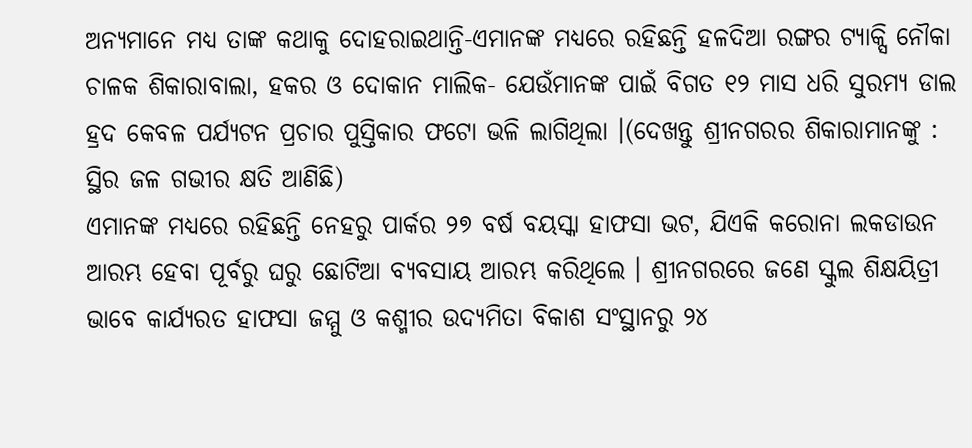ଅନ୍ୟମାନେ ମଧ୍ୟ ତାଙ୍କ କଥାକୁ ଦୋହରାଇଥାନ୍ତି-ଏମାନଙ୍କ ମଧ୍ୟରେ ରହିଛନ୍ତି ହଳଦିଆ ରଙ୍ଗର ଟ୍ୟାକ୍ସି ନୌକା ଚାଳକ ଶିକାରାବାଲା, ହକର ଓ ଦୋକାନ ମାଲିକ- ଯେଉଁମାନଙ୍କ ପାଇଁ ବିଗତ ୧୨ ମାସ ଧରି ସୁରମ୍ୟ ଡାଲ ହ୍ରଦ କେବଳ ପର୍ଯ୍ୟଟନ ପ୍ରଚାର ପୁସ୍ତିକାର ଫଟୋ ଭଳି ଲାଗିଥିଲା ।(ଦେଖନ୍ତୁ ଶ୍ରୀନଗରର ଶିକାରାମାନଙ୍କୁ : ସ୍ଥିର ଜଳ ଗଭୀର କ୍ଷତି ଆଣିଛି)
ଏମାନଙ୍କ ମଧ୍ୟରେ ରହିଛନ୍ତି ନେହରୁ ପାର୍କର ୨୭ ବର୍ଷ ବୟସ୍କା ହାଫସା ଭଟ, ଯିଏକି କରୋନା ଲକଡାଉନ ଆରମ୍ଭ ହେବା ପୂର୍ବରୁ ଘରୁ ଛୋଟିଆ ବ୍ୟବସାୟ ଆରମ୍ଭ କରିଥିଲେ । ଶ୍ରୀନଗରରେ ଜଣେ ସ୍କୁଲ ଶିକ୍ଷୟିତ୍ରୀ ଭାବେ କାର୍ଯ୍ୟରତ ହାଫସା ଜମ୍ମୁ ଓ କଶ୍ମୀର ଉଦ୍ୟମିତା ବିକାଶ ସଂସ୍ଥାନରୁ ୨୪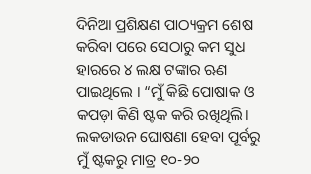ଦିନିଆ ପ୍ରଶିକ୍ଷଣ ପାଠ୍ୟକ୍ରମ ଶେଷ କରିବା ପରେ ସେଠାରୁ କମ ସୁଧ ହାରରେ ୪ ଲକ୍ଷ ଟଙ୍କାର ଋଣ ପାଇଥିଲେ । “ମୁଁ କିଛି ପୋଷାକ ଓ କପଡ଼ା କିଣି ଷ୍ଟକ କରି ରଖିଥିଲି। ଲକଡାଉନ ଘୋଷଣା ହେବା ପୂର୍ବରୁ ମୁଁ ଷ୍ଟକରୁ ମାତ୍ର ୧୦-୨୦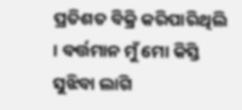ପ୍ରତିଶତ ବିକ୍ରି କରିପାରିଥିଲି । ବର୍ତ୍ତମାନ ମୁଁ ମୋ କିସ୍ତି ସୁଝିବା ଲାଗି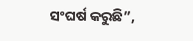ସଂଘର୍ଷ କରୁଛି”,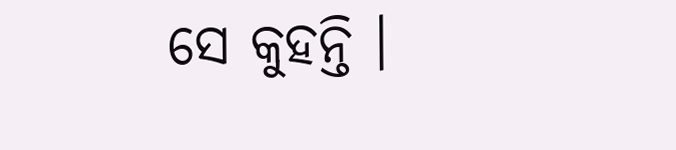ସେ କୁହନ୍ତି ।